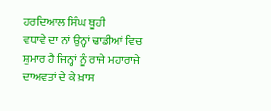ਹਰਦਿਆਲ ਸਿੰਘ ਥੂਹੀ
ਵਧਾਵੇ ਦਾ ਨਾਂ ਉਨ੍ਹਾਂ ਢਾਡੀਆਂ ਵਿਚ ਸ਼ੁਮਾਰ ਹੈ ਜਿਨ੍ਹਾਂ ਨੂੰ ਰਾਜੇ ਮਹਾਰਾਜੇ ਦਾਅਵਤਾਂ ਦੇ ਕੇ ਖ਼ਾਸ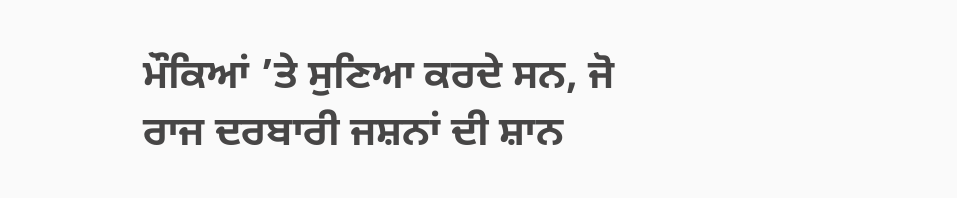ਮੌਕਿਆਂ ’ਤੇ ਸੁਣਿਆ ਕਰਦੇ ਸਨ, ਜੋ ਰਾਜ ਦਰਬਾਰੀ ਜਸ਼ਨਾਂ ਦੀ ਸ਼ਾਨ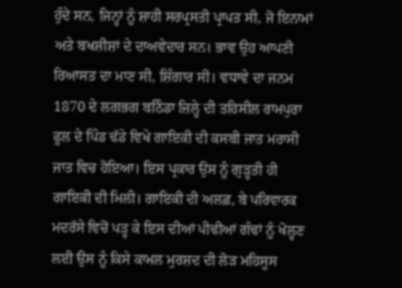ਹੁੰਦੇ ਸਨ, ਜਿਨ੍ਹਾਂ ਨੂੰ ਸ਼ਾਹੀ ਸਰਪ੍ਰਸਤੀ ਪ੍ਰਾਪਤ ਸੀ, ਜੋ ਇਨਾਮਾਂ ਅਤੇ ਬਖਸ਼ੀਸ਼ਾਂ ਦੇ ਦਾਅਵੇਦਾਰ ਸਨ। ਭਾਵ ਉਹ ਆਪਣੀ ਰਿਆਸਤ ਦਾ ਮਾਣ ਸੀ, ਸ਼ਿੰਗਾਰ ਸੀ। ਵਧਾਵੇ ਦਾ ਜਨਮ 1870 ਦੇ ਲਗਭਗ ਬਠਿੰਡਾ ਜ਼ਿਲ੍ਹੇ ਦੀ ਤਹਿਸੀਲ ਰਾਮਪੁਰਾ ਫੂਲ ਦੇ ਪਿੰਡ ਢੱਡੇ ਵਿਖੇ ਗਾਇਕੀ ਦੀ ਕਸਬੀ ਜਾਤ ਮਰਾਸੀ ਜਾਤ ਵਿਚ ਹੋਇਆ। ਇਸ ਪ੍ਰਕਾਰ ਉਸ ਨੂੰ ਗੁੜ੍ਹਤੀ ਹੀ ਗਾਇਕੀ ਦੀ ਮਿਲੀ। ਗਾਇਕੀ ਦੀ ਅਲਫ਼, ਬੇ ਪਰਿਵਾਰਕ ਮਦਰੱਸੇ ਵਿਚੋਂ ਪੜ੍ਹ ਕੇ ਇਸ ਦੀਆਂ ਪੀਢੀਆਂ ਗੰਢਾਂ ਨੂੰ ਖੋਲ੍ਹਣ ਲਈ ਉਸ ਨੂੰ ਕਿਸੇ ਕਾਮਲ ਮੁਰਸ਼ਦ ਦੀ ਲੋੜ ਮਹਿਸੂਸ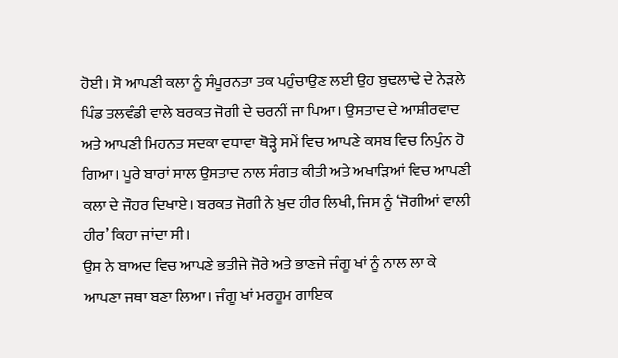ਹੋਈ। ਸੋ ਆਪਣੀ ਕਲਾ ਨੂੰ ਸੰਪੂਰਨਤਾ ਤਕ ਪਹੁੰਚਾਉਣ ਲਈ ਉਹ ਬੁਢਲਾਢੇ ਦੇ ਨੇੜਲੇ ਪਿੰਡ ਤਲਵੰਡੀ ਵਾਲੇ ਬਰਕਤ ਜੋਗੀ ਦੇ ਚਰਨੀਂ ਜਾ ਪਿਆ। ਉਸਤਾਦ ਦੇ ਆਸ਼ੀਰਵਾਦ ਅਤੇ ਆਪਣੀ ਮਿਹਨਤ ਸਦਕਾ ਵਧਾਵਾ ਥੋੜ੍ਹੇ ਸਮੇਂ ਵਿਚ ਆਪਣੇ ਕਸਬ ਵਿਚ ਨਿਪੁੰਨ ਹੋ ਗਿਆ। ਪੂਰੇ ਬਾਰਾਂ ਸਾਲ ਉਸਤਾਦ ਨਾਲ ਸੰਗਤ ਕੀਤੀ ਅਤੇ ਅਖਾੜਿਆਂ ਵਿਚ ਆਪਣੀ ਕਲਾ ਦੇ ਜੌਹਰ ਦਿਖਾਏ। ਬਰਕਤ ਜੋਗੀ ਨੇ ਖ਼ੁਦ ਹੀਰ ਲਿਖੀ, ਜਿਸ ਨੂੰ ‘ਜੋਗੀਆਂ ਵਾਲੀ ਹੀਰ’ ਕਿਹਾ ਜਾਂਦਾ ਸੀ।
ਉਸ ਨੇ ਬਾਅਦ ਵਿਚ ਆਪਣੇ ਭਤੀਜੇ ਜੋਰੇ ਅਤੇ ਭਾਣਜੇ ਜੰਗੂ ਖਾਂ ਨੂੰ ਨਾਲ ਲਾ ਕੇ ਆਪਣਾ ਜਥਾ ਬਣਾ ਲਿਆ। ਜੰਗੂ ਖਾਂ ਮਰਹੂਮ ਗਾਇਕ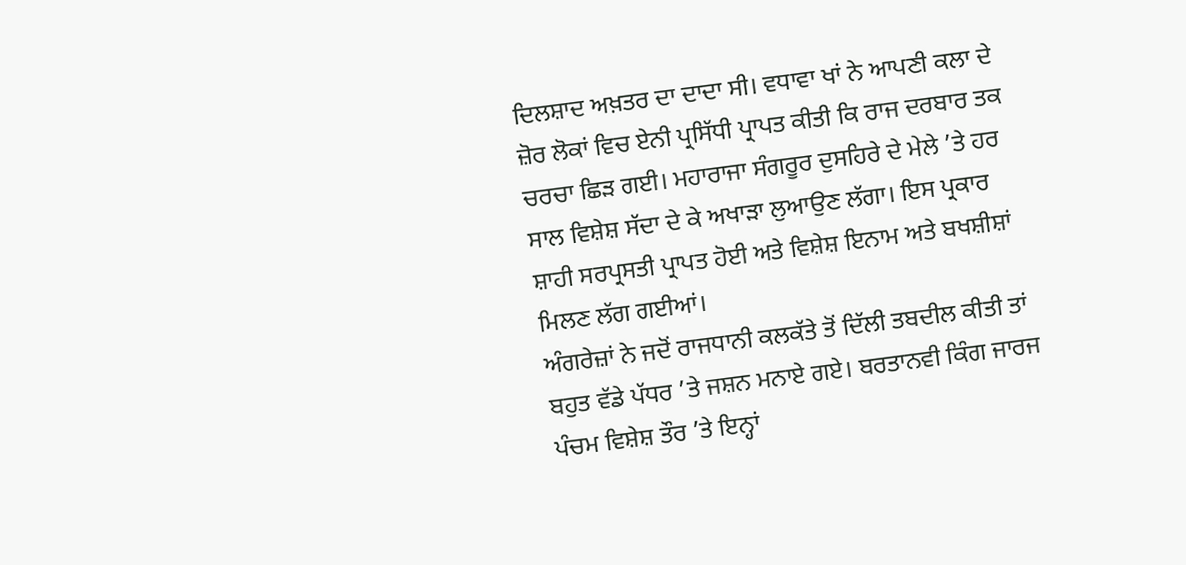ਦਿਲਸ਼ਾਦ ਅਖ਼ਤਰ ਦਾ ਦਾਦਾ ਸੀ। ਵਧਾਵਾ ਖਾਂ ਨੇ ਆਪਣੀ ਕਲਾ ਦੇ ਜ਼ੋਰ ਲੋਕਾਂ ਵਿਚ ਏਨੀ ਪ੍ਰਸਿੱਧੀ ਪ੍ਰਾਪਤ ਕੀਤੀ ਕਿ ਰਾਜ ਦਰਬਾਰ ਤਕ ਚਰਚਾ ਛਿੜ ਗਈ। ਮਹਾਰਾਜਾ ਸੰਗਰੂਰ ਦੁਸਹਿਰੇ ਦੇ ਮੇਲੇ ’ਤੇ ਹਰ ਸਾਲ ਵਿਸ਼ੇਸ਼ ਸੱਦਾ ਦੇ ਕੇ ਅਖਾੜਾ ਲੁਆਉਣ ਲੱਗਾ। ਇਸ ਪ੍ਰਕਾਰ ਸ਼ਾਹੀ ਸਰਪ੍ਰਸਤੀ ਪ੍ਰਾਪਤ ਹੋਈ ਅਤੇ ਵਿਸ਼ੇਸ਼ ਇਨਾਮ ਅਤੇ ਬਖਸ਼ੀਸ਼ਾਂ ਮਿਲਣ ਲੱਗ ਗਈਆਂ।
ਅੰਗਰੇਜ਼ਾਂ ਨੇ ਜਦੋਂ ਰਾਜਧਾਨੀ ਕਲਕੱਤੇ ਤੋਂ ਦਿੱਲੀ ਤਬਦੀਲ ਕੀਤੀ ਤਾਂ ਬਹੁਤ ਵੱਡੇ ਪੱਧਰ ’ਤੇ ਜਸ਼ਨ ਮਨਾਏ ਗਏ। ਬਰਤਾਨਵੀ ਕਿੰਗ ਜਾਰਜ ਪੰਚਮ ਵਿਸ਼ੇਸ਼ ਤੌਰ ’ਤੇ ਇਨ੍ਹਾਂ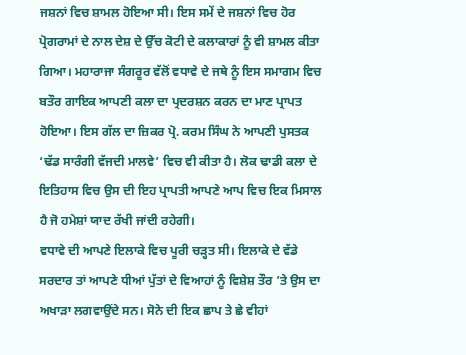ਜਸ਼ਨਾਂ ਵਿਚ ਸ਼ਾਮਲ ਹੋਇਆ ਸੀ। ਇਸ ਸਮੇਂ ਦੇ ਜਸ਼ਨਾਂ ਵਿਚ ਹੋਰ ਪ੍ਰੋਗਰਾਮਾਂ ਦੇ ਨਾਲ ਦੇਸ਼ ਦੇ ਉੱਚ ਕੋਟੀ ਦੇ ਕਲਾਕਾਰਾਂ ਨੂੰ ਵੀ ਸ਼ਾਮਲ ਕੀਤਾ ਗਿਆ। ਮਹਾਰਾਜਾ ਸੰਗਰੂਰ ਵੱਲੋਂ ਵਧਾਵੇ ਦੇ ਜਥੇ ਨੂੰ ਇਸ ਸਮਾਗਮ ਵਿਚ ਬਤੌਰ ਗਾਇਕ ਆਪਣੀ ਕਲਾ ਦਾ ਪ੍ਰਦਰਸ਼ਨ ਕਰਨ ਦਾ ਮਾਣ ਪ੍ਰਾਪਤ ਹੋਇਆ। ਇਸ ਗੱਲ ਦਾ ਜ਼ਿਕਰ ਪ੍ਰੋ. ਕਰਮ ਸਿੰਘ ਨੇ ਆਪਣੀ ਪੁਸਤਕ ‘ਢੱਡ ਸਾਰੰਗੀ ਵੱਜਦੀ ਮਾਲਵੇ’ ਵਿਚ ਵੀ ਕੀਤਾ ਹੈ। ਲੋਕ ਢਾਡੀ ਕਲਾ ਦੇ ਇਤਿਹਾਸ ਵਿਚ ਉਸ ਦੀ ਇਹ ਪ੍ਰਾਪਤੀ ਆਪਣੇ ਆਪ ਵਿਚ ਇਕ ਮਿਸਾਲ ਹੈ ਜੋ ਹਮੇਸ਼ਾਂ ਯਾਦ ਰੱਖੀ ਜਾਂਦੀ ਰਹੇਗੀ।
ਵਧਾਵੇ ਦੀ ਆਪਣੇ ਇਲਾਕੇ ਵਿਚ ਪੂਰੀ ਚੜ੍ਹਤ ਸੀ। ਇਲਾਕੇ ਦੇ ਵੱਡੇ ਸਰਦਾਰ ਤਾਂ ਆਪਣੇ ਧੀਆਂ ਪੁੱਤਾਂ ਦੇ ਵਿਆਹਾਂ ਨੂੰ ਵਿਸ਼ੇਸ਼ ਤੌਰ ’ਤੇ ਉਸ ਦਾ ਅਖਾੜਾ ਲਗਵਾਉਂਦੇ ਸਨ। ਸੋਨੇ ਦੀ ਇਕ ਛਾਪ ਤੇ ਛੇ ਵੀਹਾਂ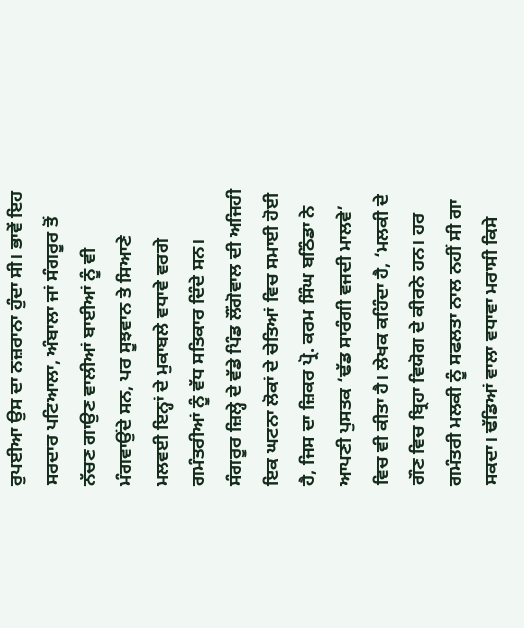ਰੁਪਈਆ ਉਸ ਦਾ ਨਜ਼ਰਾਨਾ ਹੁੰਦਾ ਸੀ। ਭਾਵੇਂ ਇਹ ਸਰਦਾਰ ਪਟਿਆਲਾ, ਅੰਬਾਲਾ ਜਾਂ ਸੰਗਰੂਰ ਤੋਂ ਨੱਚਣ ਗਾਉਣ ਵਾਲੀਆਂ ਬਾਈਆਂ ਨੂੰ ਵੀ ਮੰਗਵਾਉਂਦੇ ਸਨ, ਪਰ ਸੂਝਵਾਨ ਤੇ ਸਿਆਣੇ ਮਲਵਈ ਇਨ੍ਹਾਂ ਦੇ ਮੁਕਾਬਲੇ ਵਧਾਵੇ ਵਰਗੇ ਗਮੰਤਰੀਆਂ ਨੂੰ ਵੱਧ ਸਤਿਕਾਰ ਦਿੰਦੇ ਸਨ। ਸੰਗਰੂਰ ਜ਼ਿਲ੍ਹੇ ਦੇ ਵੱਡੇ ਪਿੰਡ ਲੌਂਗੋਵਾਲ ਦੀ ਅਜਿਹੀ ਇਕ ਘਟਨਾ ਲੋਕਾਂ ਦੇ ਚੇਤਿਆਂ ਵਿਚ ਸਮਾਈ ਹੋਈ ਹੈ, ਜਿਸ ਦਾ ਜ਼ਿਕਰ ਪ੍ਰੋ. ਕਰਮ ਸਿੰਘ ਬਠਿੰਡਾ ਨੇ ਆਪਣੀ ਪੁਸਤਕ ‘ਢੱਡ ਸਾਰੰਗੀ ਵਜਦੀ ਮਾਲਵੇ’ ਵਿਚ ਵੀ ਕੀਤਾ ਹੈ। ਲੇਖਕ ਕਹਿੰਦਾ ਹੈ, ‘ਮਲਕੀ ਦੇ ਗੌਣ ਵਿਚ ਬ੍ਰਿਹਾ ਵਿਯੋਗ ਦੇ ਕੀਰਨੇ ਹਨ। ਹਰ ਗਮੰਤਰੀ ਮਲਕੀ ਨੂੰ ਸਫਲਤਾ ਨਾਲ ਨਹੀਂ ਸੀ ਗਾ ਸਕਦਾ। ਢੱਡਿਆਂ ਵਾਲਾ ਵਧਾਵਾ ਮਰਾਸੀ ਕਿਸੇ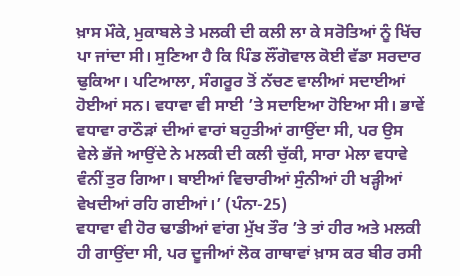ਖ਼ਾਸ ਮੌਕੇ, ਮੁਕਾਬਲੇ ਤੇ ਮਲਕੀ ਦੀ ਕਲੀ ਲਾ ਕੇ ਸਰੋਤਿਆਂ ਨੂੰ ਖਿੱਚ ਪਾ ਜਾਂਦਾ ਸੀ। ਸੁਣਿਆ ਹੈ ਕਿ ਪਿੰਡ ਲੌਂਗੋਵਾਲ ਕੋਈ ਵੱਡਾ ਸਰਦਾਰ ਢੁਕਿਆ। ਪਟਿਆਲਾ, ਸੰਗਰੂਰ ਤੋਂ ਨੱਚਣ ਵਾਲੀਆਂ ਸਦਾਈਆਂ ਹੋਈਆਂ ਸਨ। ਵਧਾਵਾ ਵੀ ਸਾਈ ’ਤੇ ਸਦਾਇਆ ਹੋਇਆ ਸੀ। ਭਾਵੇਂ ਵਧਾਵਾ ਰਾਠੌੜਾਂ ਦੀਆਂ ਵਾਰਾਂ ਬਹੁਤੀਆਂ ਗਾਉਂਦਾ ਸੀ, ਪਰ ਉਸ ਵੇਲੇ ਭੱਜੇ ਆਉਂਦੇ ਨੇ ਮਲਕੀ ਦੀ ਕਲੀ ਚੁੱਕੀ, ਸਾਰਾ ਮੇਲਾ ਵਧਾਵੇ ਵੰਨੀਂ ਤੁਰ ਗਿਆ। ਬਾਈਆਂ ਵਿਚਾਰੀਆਂ ਸੁੰਨੀਆਂ ਹੀ ਖੜ੍ਹੀਆਂ ਵੇਖਦੀਆਂ ਰਹਿ ਗਈਆਂ।’ (ਪੰਨਾ-25)
ਵਧਾਵਾ ਵੀ ਹੋਰ ਢਾਡੀਆਂ ਵਾਂਗ ਮੁੱਖ ਤੌਰ ’ਤੇ ਤਾਂ ਹੀਰ ਅਤੇ ਮਲਕੀ ਹੀ ਗਾਉਂਦਾ ਸੀ, ਪਰ ਦੂਜੀਆਂ ਲੋਕ ਗਾਥਾਵਾਂ ਖ਼ਾਸ ਕਰ ਬੀਰ ਰਸੀ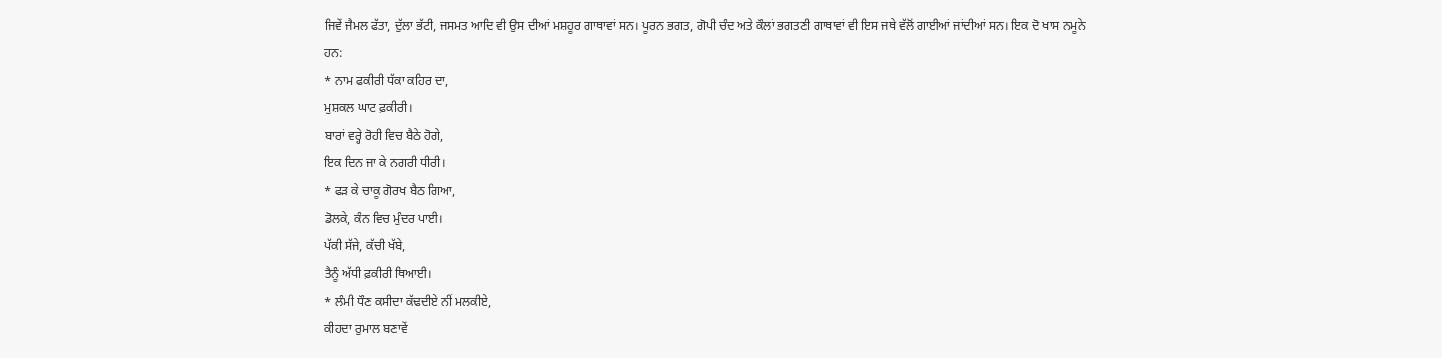ਜਿਵੇਂ ਜੈਮਲ ਫੱਤਾ, ਦੁੱਲਾ ਭੱਟੀ, ਜਸਮਤ ਆਦਿ ਵੀ ਉਸ ਦੀਆਂ ਮਸ਼ਹੂਰ ਗਾਥਾਵਾਂ ਸਨ। ਪੂਰਨ ਭਗਤ, ਗੋਪੀ ਚੰਦ ਅਤੇ ਕੌਲਾਂ ਭਗਤਣੀ ਗਾਥਾਵਾਂ ਵੀ ਇਸ ਜਥੇ ਵੱਲੋਂ ਗਾਈਆਂ ਜਾਂਦੀਆਂ ਸਨ। ਇਕ ਦੋ ਖਾਸ ਨਮੂਨੇ ਹਨ:
* ਨਾਮ ਫਕੀਰੀ ਧੱਕਾ ਕਹਿਰ ਦਾ,
ਮੁਸ਼ਕਲ ਘਾਟ ਫ਼ਕੀਰੀ।
ਬਾਰਾਂ ਵਰ੍ਹੇ ਰੋਹੀ ਵਿਚ ਬੈਠੇ ਹੋਗੇ,
ਇਕ ਦਿਨ ਜਾ ਕੇ ਨਗਰੀ ਧੀਰੀ।
* ਫੜ ਕੇ ਚਾਕੂ ਗੋਰਖ ਬੈਠ ਗਿਆ,
ਡੋਲਕੇ, ਕੰਨ ਵਿਚ ਮੁੰਦਰ ਪਾਈ।
ਪੱਕੀ ਸੱਜੇ, ਕੱਚੀ ਖੱਬੇ,
ਤੈਨੂੰ ਅੱਧੀ ਫ਼ਕੀਰੀ ਥਿਆਈ।
* ਲੰਮੀ ਧੌਣ ਕਸੀਦਾ ਕੱਢਦੀਏ ਨੀਂ ਮਲਕੀਏ,
ਕੀਹਦਾ ਰੁਮਾਲ ਬਣਾਵੇਂ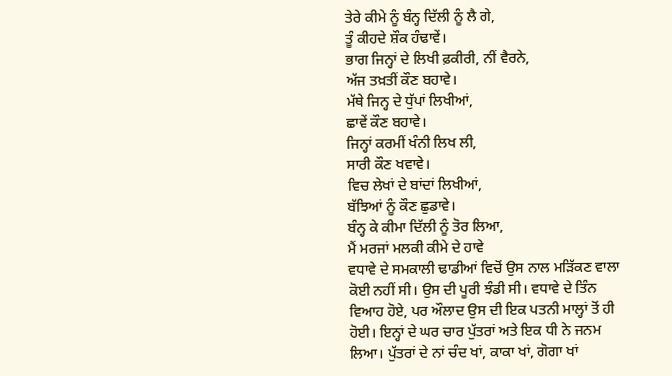ਤੇਰੇ ਕੀਮੇ ਨੂੰ ਬੰਨ੍ਹ ਦਿੱਲੀ ਨੂੰ ਲੈ ਗੇ,
ਤੂੰ ਕੀਹਦੇ ਸ਼ੌਕ ਹੰਢਾਵੇਂ।
ਭਾਗ ਜਿਨ੍ਹਾਂ ਦੇ ਲਿਖੀ ਫ਼ਕੀਰੀ, ਨੀਂ ਵੈਰਨੇ,
ਅੱਜ ਤਖ਼ਤੀਂ ਕੌਣ ਬਹਾਵੇ।
ਮੱਥੇ ਜਿਨ੍ਹ ਦੇ ਧੁੱਪਾਂ ਲਿਖੀਆਂ,
ਛਾਵੇਂ ਕੌਣ ਬਹਾਵੇ।
ਜਿਨ੍ਹਾਂ ਕਰਮੀਂ ਖੰਨੀ ਲਿਖ ਲੀ,
ਸਾਰੀ ਕੌਣ ਖਵਾਵੇ।
ਵਿਚ ਲੇਖਾਂ ਦੇ ਬਾਂਦਾਂ ਲਿਖੀਆਂ,
ਬੱਝਿਆਂ ਨੂੰ ਕੌਣ ਛੁਡਾਵੇ।
ਬੰਨ੍ਹ ਕੇ ਕੀਮਾ ਦਿੱਲੀ ਨੂੰ ਤੋਰ ਲਿਆ,
ਮੈਂ ਮਰਜਾਂ ਮਲਕੀ ਕੀਮੇ ਦੇ ਹਾਵੇ
ਵਧਾਵੇ ਦੇ ਸਮਕਾਲੀ ਢਾਡੀਆਂ ਵਿਚੋਂ ਉਸ ਨਾਲ ਮੜਿੱਕਣ ਵਾਲਾ ਕੋਈ ਨਹੀਂ ਸੀ। ਉਸ ਦੀ ਪੂਰੀ ਝੰਡੀ ਸੀ। ਵਧਾਵੇ ਦੇ ਤਿੰਨ ਵਿਆਹ ਹੋਏ, ਪਰ ਔਲਾਦ ਉਸ ਦੀ ਇਕ ਪਤਨੀ ਮਾਲ੍ਹਾਂ ਤੋਂ ਹੀ ਹੋਈ। ਇਨ੍ਹਾਂ ਦੇ ਘਰ ਚਾਰ ਪੁੱਤਰਾਂ ਅਤੇ ਇਕ ਧੀ ਨੇ ਜਨਮ ਲਿਆ। ਪੁੱਤਰਾਂ ਦੇ ਨਾਂ ਚੰਦ ਖਾਂ, ਕਾਕਾ ਖਾਂ, ਗੋਗਾ ਖਾਂ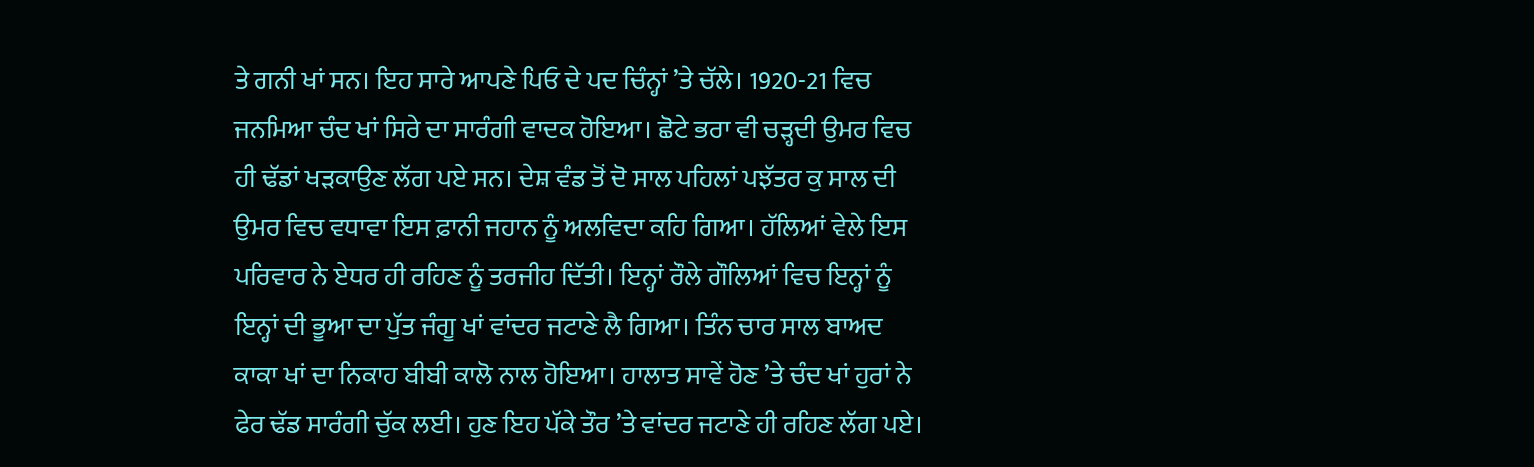ਤੇ ਗਨੀ ਖਾਂ ਸਨ। ਇਹ ਸਾਰੇ ਆਪਣੇ ਪਿਓ ਦੇ ਪਦ ਚਿੰਨ੍ਹਾਂ ’ਤੇ ਚੱਲੇ। 1920-21 ਵਿਚ ਜਨਮਿਆ ਚੰਦ ਖਾਂ ਸਿਰੇ ਦਾ ਸਾਰੰਗੀ ਵਾਦਕ ਹੋਇਆ। ਛੋਟੇ ਭਰਾ ਵੀ ਚੜ੍ਹਦੀ ਉਮਰ ਵਿਚ ਹੀ ਢੱਡਾਂ ਖੜਕਾਉਣ ਲੱਗ ਪਏ ਸਨ। ਦੇਸ਼ ਵੰਡ ਤੋਂ ਦੋ ਸਾਲ ਪਹਿਲਾਂ ਪਝੱਤਰ ਕੁ ਸਾਲ ਦੀ ਉਮਰ ਵਿਚ ਵਧਾਵਾ ਇਸ ਫ਼ਾਨੀ ਜਹਾਨ ਨੂੰ ਅਲਵਿਦਾ ਕਹਿ ਗਿਆ। ਹੱਲਿਆਂ ਵੇਲੇ ਇਸ ਪਰਿਵਾਰ ਨੇ ਏਧਰ ਹੀ ਰਹਿਣ ਨੂੰ ਤਰਜੀਹ ਦਿੱਤੀ। ਇਨ੍ਹਾਂ ਰੌਲੇ ਗੌਲਿਆਂ ਵਿਚ ਇਨ੍ਹਾਂ ਨੂੰ ਇਨ੍ਹਾਂ ਦੀ ਭੂਆ ਦਾ ਪੁੱਤ ਜੰਗੂ ਖਾਂ ਵਾਂਦਰ ਜਟਾਣੇ ਲੈ ਗਿਆ। ਤਿੰਨ ਚਾਰ ਸਾਲ ਬਾਅਦ ਕਾਕਾ ਖਾਂ ਦਾ ਨਿਕਾਹ ਬੀਬੀ ਕਾਲੋ ਨਾਲ ਹੋਇਆ। ਹਾਲਾਤ ਸਾਵੇਂ ਹੋਣ ’ਤੇ ਚੰਦ ਖਾਂ ਹੁਰਾਂ ਨੇ ਫੇਰ ਢੱਡ ਸਾਰੰਗੀ ਚੁੱਕ ਲਈ। ਹੁਣ ਇਹ ਪੱਕੇ ਤੌਰ ’ਤੇ ਵਾਂਦਰ ਜਟਾਣੇ ਹੀ ਰਹਿਣ ਲੱਗ ਪਏ।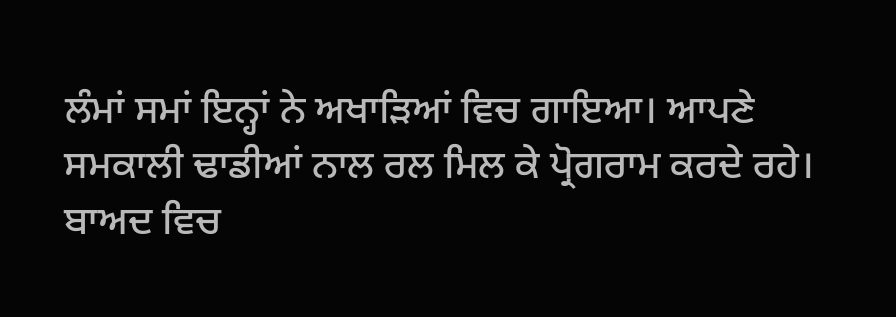ਲੰਮਾਂ ਸਮਾਂ ਇਨ੍ਹਾਂ ਨੇ ਅਖਾੜਿਆਂ ਵਿਚ ਗਾਇਆ। ਆਪਣੇ ਸਮਕਾਲੀ ਢਾਡੀਆਂ ਨਾਲ ਰਲ ਮਿਲ ਕੇ ਪ੍ਰੋਗਰਾਮ ਕਰਦੇ ਰਹੇ। ਬਾਅਦ ਵਿਚ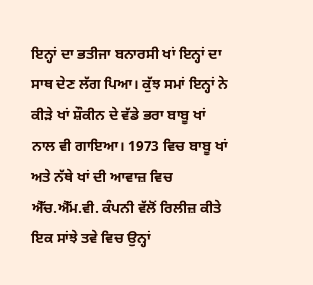ਇਨ੍ਹਾਂ ਦਾ ਭਤੀਜਾ ਬਨਾਰਸੀ ਖਾਂ ਇਨ੍ਹਾਂ ਦਾ ਸਾਥ ਦੇਣ ਲੱਗ ਪਿਆ। ਕੁੱਝ ਸਮਾਂ ਇਨ੍ਹਾਂ ਨੇ ਕੀੜੇ ਖਾਂ ਸ਼ੌਕੀਨ ਦੇ ਵੱਡੇ ਭਰਾ ਬਾਬੂ ਖਾਂ ਨਾਲ ਵੀ ਗਾਇਆ। 1973 ਵਿਚ ਬਾਬੂ ਖਾਂ ਅਤੇ ਨੱਥੇ ਖਾਂ ਦੀ ਆਵਾਜ਼ ਵਿਚ ਐੱਚ.ਐੱਮ.ਵੀ. ਕੰਪਨੀ ਵੱਲੋਂ ਰਿਲੀਜ਼ ਕੀਤੇ ਇਕ ਸਾਂਝੇ ਤਵੇ ਵਿਚ ਉਨ੍ਹਾਂ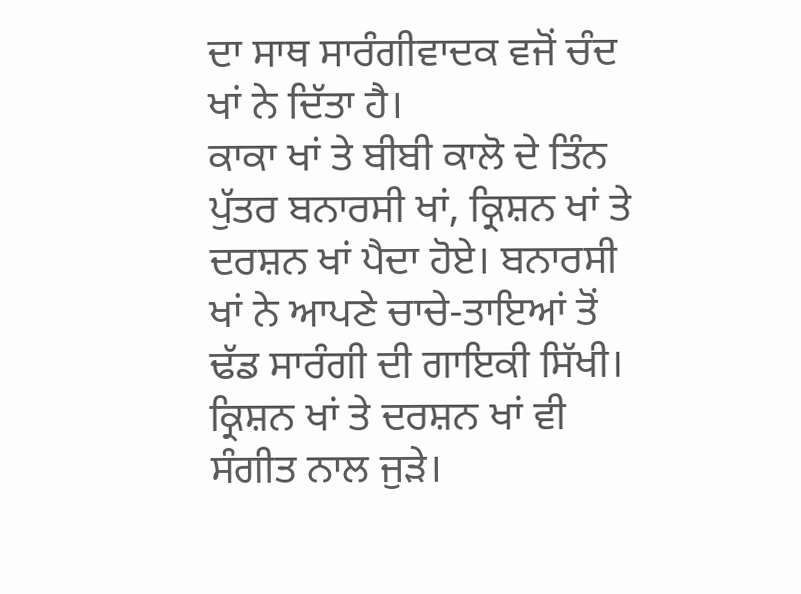ਦਾ ਸਾਥ ਸਾਰੰਗੀਵਾਦਕ ਵਜੋਂ ਚੰਦ ਖਾਂ ਨੇ ਦਿੱਤਾ ਹੈ।
ਕਾਕਾ ਖਾਂ ਤੇ ਬੀਬੀ ਕਾਲੋ ਦੇ ਤਿੰਨ ਪੁੱਤਰ ਬਨਾਰਸੀ ਖਾਂ, ਕ੍ਰਿਸ਼ਨ ਖਾਂ ਤੇ ਦਰਸ਼ਨ ਖਾਂ ਪੈਦਾ ਹੋਏ। ਬਨਾਰਸੀ ਖਾਂ ਨੇ ਆਪਣੇ ਚਾਚੇ-ਤਾਇਆਂ ਤੋਂ ਢੱਡ ਸਾਰੰਗੀ ਦੀ ਗਾਇਕੀ ਸਿੱਖੀ। ਕ੍ਰਿਸ਼ਨ ਖਾਂ ਤੇ ਦਰਸ਼ਨ ਖਾਂ ਵੀ ਸੰਗੀਤ ਨਾਲ ਜੁੜੇ।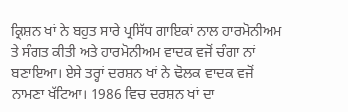ਕ੍ਰਿਸ਼ਨ ਖਾਂ ਨੇ ਬਹੁਤ ਸਾਰੇ ਪ੍ਰਸਿੱਧ ਗਾਇਕਾਂ ਨਾਲ ਹਾਰਮੋਨੀਅਮ ਤੇ ਸੰਗਤ ਕੀਤੀ ਅਤੇ ਹਾਰਮੋਨੀਅਮ ਵਾਦਕ ਵਜੋਂ ਚੰਗਾ ਨਾਂ ਬਣਾਇਆ। ਏਸੇ ਤਰ੍ਹਾਂ ਦਰਸ਼ਨ ਖਾਂ ਨੇ ਢੋਲਕ ਵਾਦਕ ਵਜੋਂ ਨਾਮਣਾ ਖੱਟਿਆ। 1986 ਵਿਚ ਦਰਸ਼ਨ ਖਾਂ ਦਾ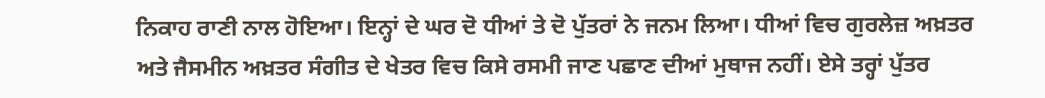ਨਿਕਾਹ ਰਾਣੀ ਨਾਲ ਹੋਇਆ। ਇਨ੍ਹਾਂ ਦੇ ਘਰ ਦੋ ਧੀਆਂ ਤੇ ਦੋ ਪੁੱਤਰਾਂ ਨੇ ਜਨਮ ਲਿਆ। ਧੀਆਂ ਵਿਚ ਗੁਰਲੇਜ਼ ਅਖ਼ਤਰ ਅਤੇ ਜੈਸਮੀਨ ਅਖ਼ਤਰ ਸੰਗੀਤ ਦੇ ਖੇਤਰ ਵਿਚ ਕਿਸੇ ਰਸਮੀ ਜਾਣ ਪਛਾਣ ਦੀਆਂ ਮੁਥਾਜ ਨਹੀਂ। ਏਸੇ ਤਰ੍ਹਾਂ ਪੁੱਤਰ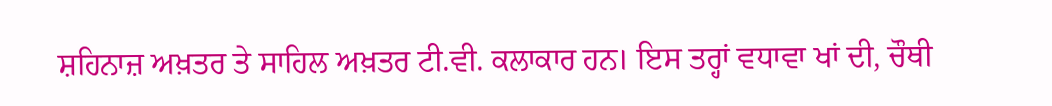ਸ਼ਹਿਨਾਜ਼ ਅਖ਼ਤਰ ਤੇ ਸਾਹਿਲ ਅਖ਼ਤਰ ਟੀ.ਵੀ. ਕਲਾਕਾਰ ਹਨ। ਇਸ ਤਰ੍ਹਾਂ ਵਧਾਵਾ ਖਾਂ ਦੀ, ਚੌਥੀ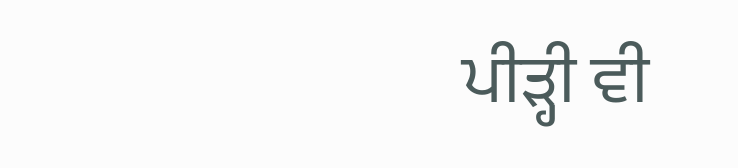ਪੀੜ੍ਹੀ ਵੀ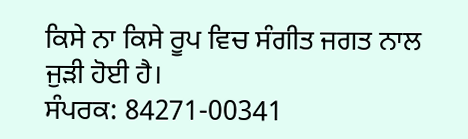ਕਿਸੇ ਨਾ ਕਿਸੇ ਰੂਪ ਵਿਚ ਸੰਗੀਤ ਜਗਤ ਨਾਲ ਜੁੜੀ ਹੋਈ ਹੈ।
ਸੰਪਰਕ: 84271-00341